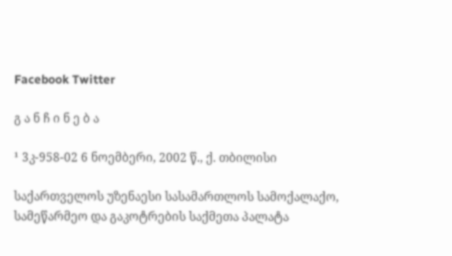Facebook Twitter

გ ა ნ ჩ ი ნ ე ბ ა

¹ 3კ-958-02 6 ნოემბერი, 2002 წ., ქ. თბილისი

საქართველოს უზენაესი სასამართლოს სამოქალაქო, სამეწარმეო და გაკოტრების საქმეთა პალატა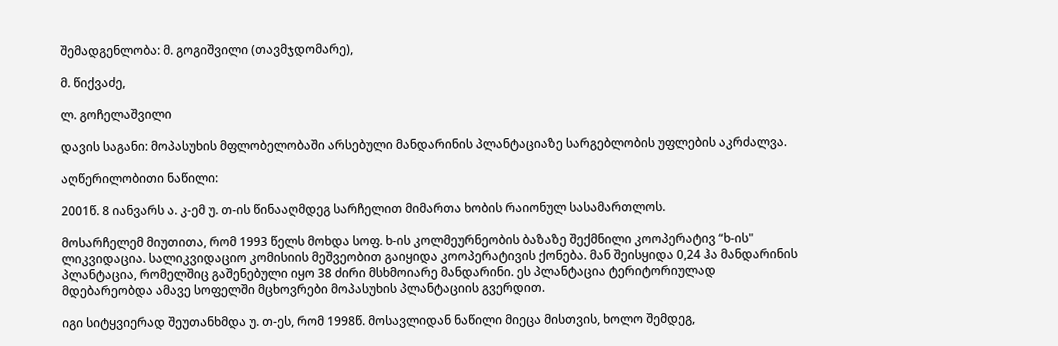შემადგენლობა: მ. გოგიშვილი (თავმჯდომარე),

მ. წიქვაძე,

ლ. გოჩელაშვილი

დავის საგანი: მოპასუხის მფლობელობაში არსებული მანდარინის პლანტაციაზე სარგებლობის უფლების აკრძალვა.

აღწერილობითი ნაწილი:

2001წ. 8 იანვარს ა. კ-ემ უ. თ-ის წინააღმდეგ სარჩელით მიმართა ხობის რაიონულ სასამართლოს.

მოსარჩელემ მიუთითა, რომ 1993 წელს მოხდა სოფ. ხ-ის კოლმეურნეობის ბაზაზე შექმნილი კოოპერატივ “ხ-ის" ლიკვიდაცია. სალიკვიდაციო კომისიის მეშვეობით გაიყიდა კოოპერატივის ქონება. მან შეისყიდა 0,24 ჰა მანდარინის პლანტაცია, რომელშიც გაშენებული იყო 38 ძირი მსხმოიარე მანდარინი. ეს პლანტაცია ტერიტორიულად მდებარეობდა ამავე სოფელში მცხოვრები მოპასუხის პლანტაციის გვერდით.

იგი სიტყვიერად შეუთანხმდა უ. თ-ეს, რომ 1998წ. მოსავლიდან ნაწილი მიეცა მისთვის, ხოლო შემდეგ,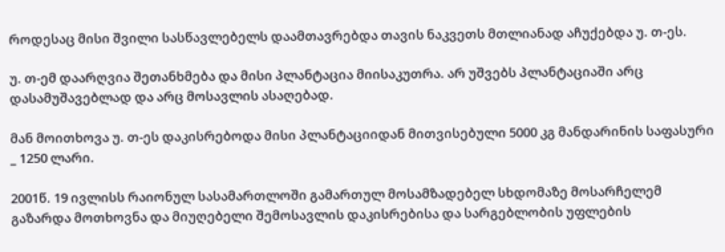როდესაც მისი შვილი სასწავლებელს დაამთავრებდა თავის ნაკვეთს მთლიანად აჩუქებდა უ. თ-ეს.

უ. თ-ემ დაარღვია შეთანხმება და მისი პლანტაცია მიისაკუთრა. არ უშვებს პლანტაციაში არც დასამუშავებლად და არც მოსავლის ასაღებად.

მან მოითხოვა უ. თ-ეს დაკისრებოდა მისი პლანტაციიდან მითვისებული 5000 კგ მანდარინის საფასური _ 1250 ლარი.

2001წ. 19 ივლისს რაიონულ სასამართლოში გამართულ მოსამზადებელ სხდომაზე მოსარჩელემ გაზარდა მოთხოვნა და მიუღებელი შემოსავლის დაკისრებისა და სარგებლობის უფლების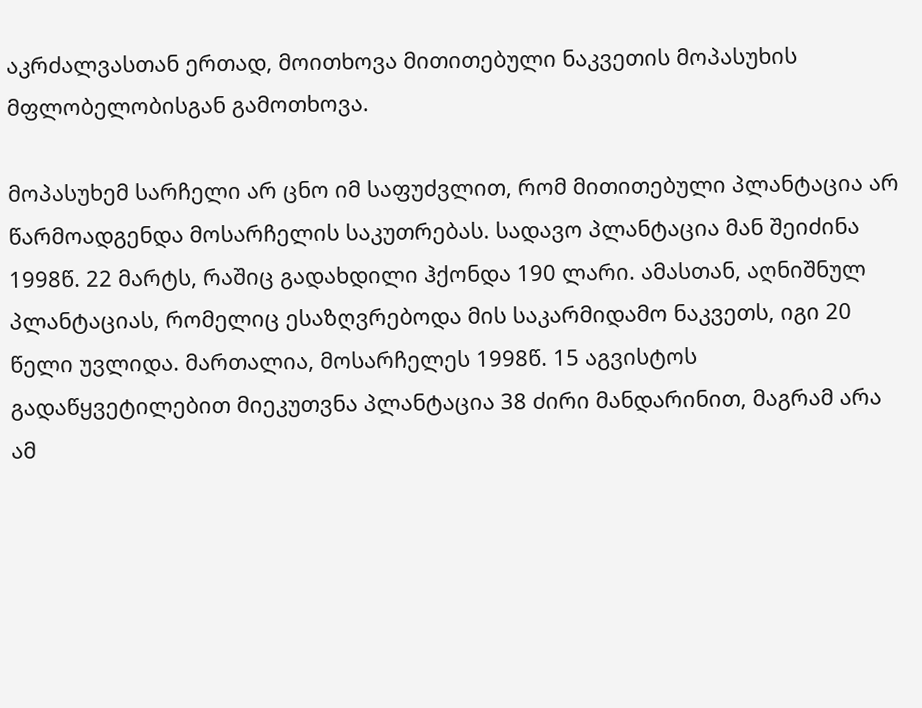აკრძალვასთან ერთად, მოითხოვა მითითებული ნაკვეთის მოპასუხის მფლობელობისგან გამოთხოვა.

მოპასუხემ სარჩელი არ ცნო იმ საფუძვლით, რომ მითითებული პლანტაცია არ წარმოადგენდა მოსარჩელის საკუთრებას. სადავო პლანტაცია მან შეიძინა 1998წ. 22 მარტს, რაშიც გადახდილი ჰქონდა 190 ლარი. ამასთან, აღნიშნულ პლანტაციას, რომელიც ესაზღვრებოდა მის საკარმიდამო ნაკვეთს, იგი 20 წელი უვლიდა. მართალია, მოსარჩელეს 1998წ. 15 აგვისტოს გადაწყვეტილებით მიეკუთვნა პლანტაცია 38 ძირი მანდარინით, მაგრამ არა ამ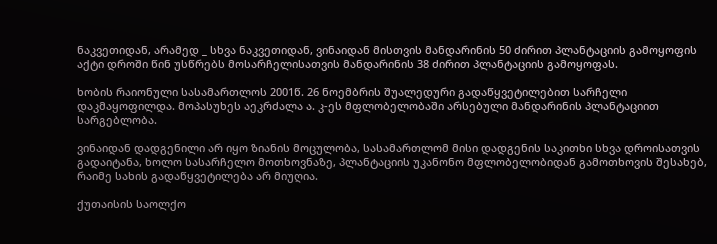ნაკვეთიდან, არამედ _ სხვა ნაკვეთიდან, ვინაიდან მისთვის მანდარინის 50 ძირით პლანტაციის გამოყოფის აქტი დროში წინ უსწრებს მოსარჩელისათვის მანდარინის 38 ძირით პლანტაციის გამოყოფას.

ხობის რაიონული სასამართლოს 2001წ. 26 ნოემბრის შუალედური გადაწყვეტილებით სარჩელი დაკმაყოფილდა. მოპასუხეს აეკრძალა ა. კ-ეს მფლობელობაში არსებული მანდარინის პლანტაციით სარგებლობა.

ვინაიდან დადგენილი არ იყო ზიანის მოცულობა, სასამართლომ მისი დადგენის საკითხი სხვა დროისათვის გადაიტანა, ხოლო სასარჩელო მოთხოვნაზე, პლანტაციის უკანონო მფლობელობიდან გამოთხოვის შესახებ, რაიმე სახის გადაწყვეტილება არ მიუღია.

ქუთაისის საოლქო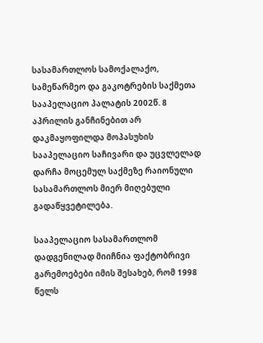სასამართლოს სამოქალაქო, სამეწარმეო და გაკოტრების საქმეთა სააპელაციო პალატის 2002წ. 8 აპრილის განჩინებით არ დაკმაყოფილდა მოპასუხის სააპელაციო საჩივარი და უცვლელად დარჩა მოცემულ საქმეზე რაიონული სასამართლოს მიერ მიღებული გადაწყვეტილება.

სააპელაციო სასამართლომ დადგენილად მიიჩნია ფაქტობრივი გარემოებები იმის შესახებ, რომ 1998 წელს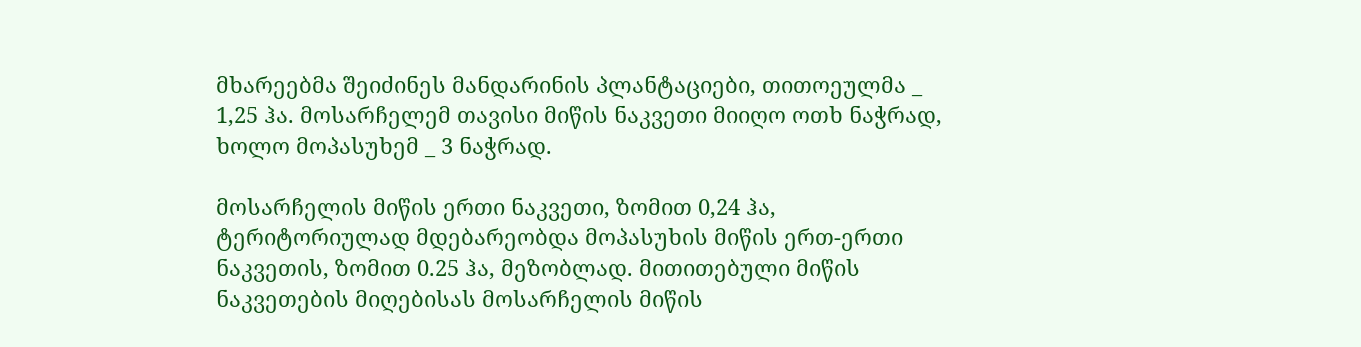მხარეებმა შეიძინეს მანდარინის პლანტაციები, თითოეულმა _ 1,25 ჰა. მოსარჩელემ თავისი მიწის ნაკვეთი მიიღო ოთხ ნაჭრად, ხოლო მოპასუხემ _ 3 ნაჭრად.

მოსარჩელის მიწის ერთი ნაკვეთი, ზომით 0,24 ჰა, ტერიტორიულად მდებარეობდა მოპასუხის მიწის ერთ-ერთი ნაკვეთის, ზომით 0.25 ჰა, მეზობლად. მითითებული მიწის ნაკვეთების მიღებისას მოსარჩელის მიწის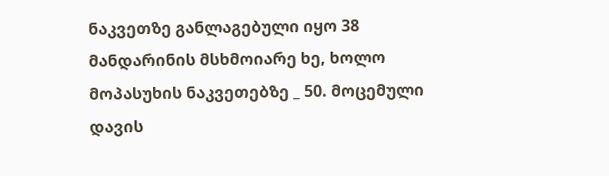ნაკვეთზე განლაგებული იყო 38 მანდარინის მსხმოიარე ხე, ხოლო მოპასუხის ნაკვეთებზე _ 50. მოცემული დავის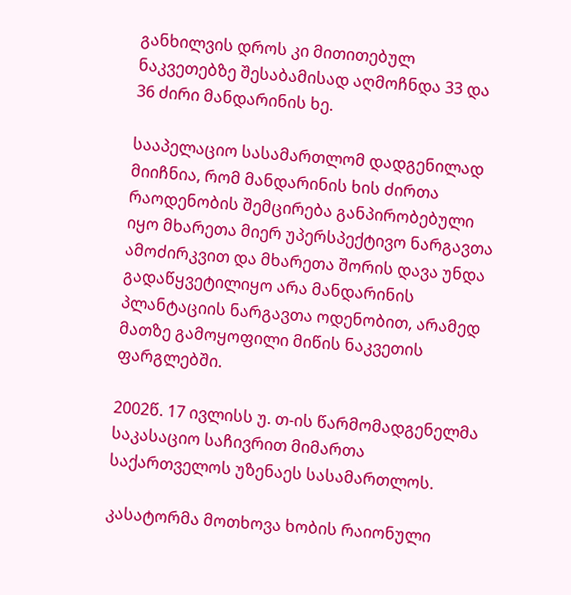განხილვის დროს კი მითითებულ ნაკვეთებზე შესაბამისად აღმოჩნდა 33 და 36 ძირი მანდარინის ხე.

სააპელაციო სასამართლომ დადგენილად მიიჩნია, რომ მანდარინის ხის ძირთა რაოდენობის შემცირება განპირობებული იყო მხარეთა მიერ უპერსპექტივო ნარგავთა ამოძირკვით და მხარეთა შორის დავა უნდა გადაწყვეტილიყო არა მანდარინის პლანტაციის ნარგავთა ოდენობით, არამედ მათზე გამოყოფილი მიწის ნაკვეთის ფარგლებში.

2002წ. 17 ივლისს უ. თ-ის წარმომადგენელმა საკასაციო საჩივრით მიმართა საქართველოს უზენაეს სასამართლოს.

კასატორმა მოთხოვა ხობის რაიონული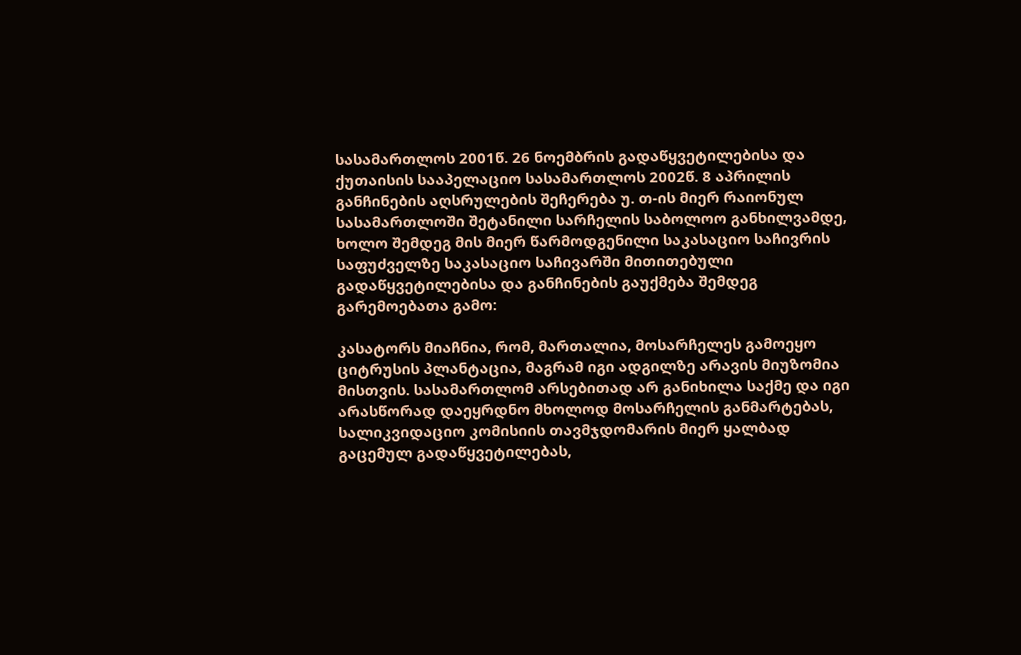სასამართლოს 2001წ. 26 ნოემბრის გადაწყვეტილებისა და ქუთაისის სააპელაციო სასამართლოს 2002წ. 8 აპრილის განჩინების აღსრულების შეჩერება უ. თ-ის მიერ რაიონულ სასამართლოში შეტანილი სარჩელის საბოლოო განხილვამდე, ხოლო შემდეგ მის მიერ წარმოდგენილი საკასაციო საჩივრის საფუძველზე საკასაციო საჩივარში მითითებული გადაწყვეტილებისა და განჩინების გაუქმება შემდეგ გარემოებათა გამო:

კასატორს მიაჩნია, რომ, მართალია, მოსარჩელეს გამოეყო ციტრუსის პლანტაცია, მაგრამ იგი ადგილზე არავის მიუზომია მისთვის. სასამართლომ არსებითად არ განიხილა საქმე და იგი არასწორად დაეყრდნო მხოლოდ მოსარჩელის განმარტებას, სალიკვიდაციო კომისიის თავმჯდომარის მიერ ყალბად გაცემულ გადაწყვეტილებას,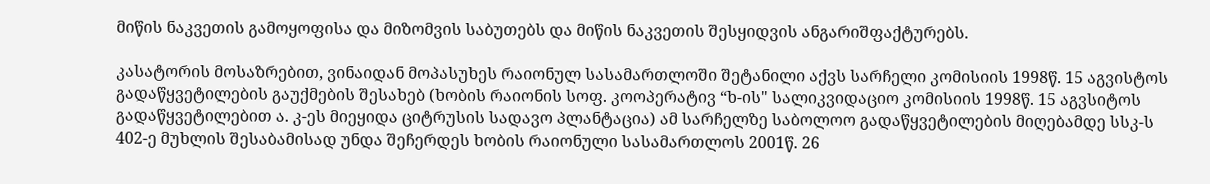მიწის ნაკვეთის გამოყოფისა და მიზომვის საბუთებს და მიწის ნაკვეთის შესყიდვის ანგარიშფაქტურებს.

კასატორის მოსაზრებით, ვინაიდან მოპასუხეს რაიონულ სასამართლოში შეტანილი აქვს სარჩელი კომისიის 1998წ. 15 აგვისტოს გადაწყვეტილების გაუქმების შესახებ (ხობის რაიონის სოფ. კოოპერატივ “ხ-ის" სალიკვიდაციო კომისიის 1998წ. 15 აგვსიტოს გადაწყვეტილებით ა. კ-ეს მიეყიდა ციტრუსის სადავო პლანტაცია) ამ სარჩელზე საბოლოო გადაწყვეტილების მიღებამდე სსკ-ს 402-ე მუხლის შესაბამისად უნდა შეჩერდეს ხობის რაიონული სასამართლოს 2001წ. 26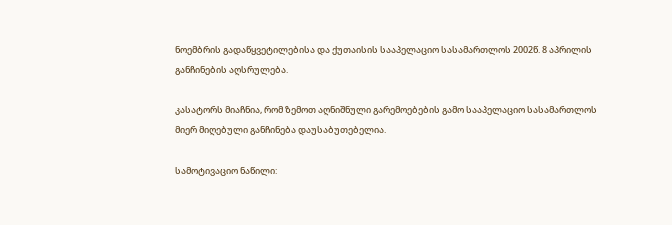ნოემბრის გადაწყვეტილებისა და ქუთაისის სააპელაციო სასამართლოს 2002წ. 8 აპრილის განჩინების აღსრულება.

კასატორს მიაჩნია, რომ ზემოთ აღნიშნული გარემოებების გამო სააპელაციო სასამართლოს მიერ მიღებული განჩინება დაუსაბუთებელია.

სამოტივაციო ნაწილი: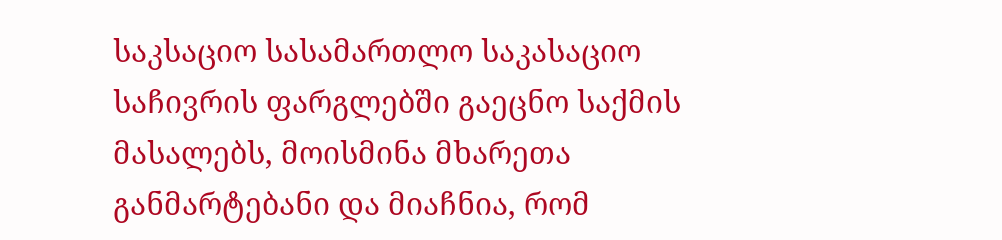საკსაციო სასამართლო საკასაციო საჩივრის ფარგლებში გაეცნო საქმის მასალებს, მოისმინა მხარეთა განმარტებანი და მიაჩნია, რომ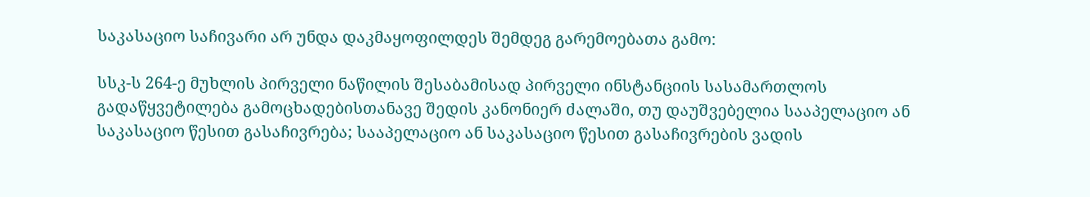საკასაციო საჩივარი არ უნდა დაკმაყოფილდეს შემდეგ გარემოებათა გამო:

სსკ-ს 264-ე მუხლის პირველი ნაწილის შესაბამისად პირველი ინსტანციის სასამართლოს გადაწყვეტილება გამოცხადებისთანავე შედის კანონიერ ძალაში, თუ დაუშვებელია სააპელაციო ან საკასაციო წესით გასაჩივრება; სააპელაციო ან საკასაციო წესით გასაჩივრების ვადის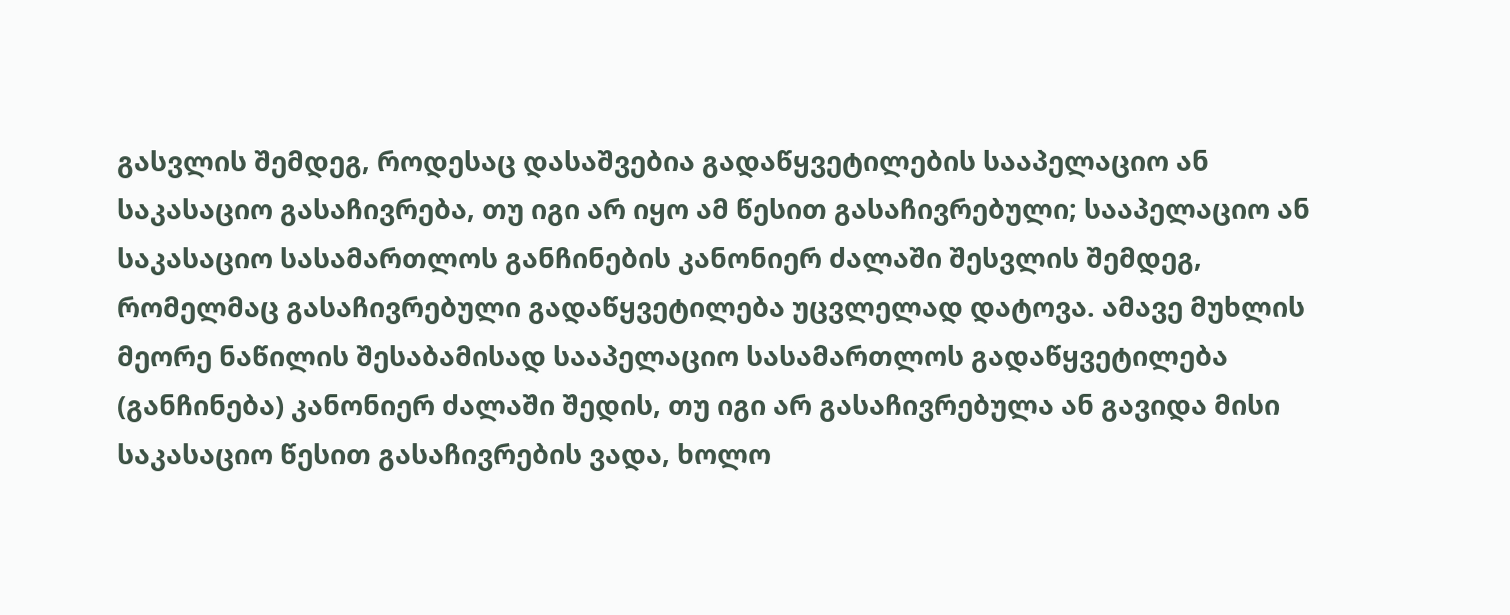გასვლის შემდეგ, როდესაც დასაშვებია გადაწყვეტილების სააპელაციო ან საკასაციო გასაჩივრება, თუ იგი არ იყო ამ წესით გასაჩივრებული; სააპელაციო ან საკასაციო სასამართლოს განჩინების კანონიერ ძალაში შესვლის შემდეგ, რომელმაც გასაჩივრებული გადაწყვეტილება უცვლელად დატოვა. ამავე მუხლის მეორე ნაწილის შესაბამისად სააპელაციო სასამართლოს გადაწყვეტილება (განჩინება) კანონიერ ძალაში შედის, თუ იგი არ გასაჩივრებულა ან გავიდა მისი საკასაციო წესით გასაჩივრების ვადა, ხოლო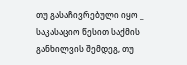თუ გასაჩივრებული იყო _ საკასაციო წესით საქმის განხილვის შემდეგ, თუ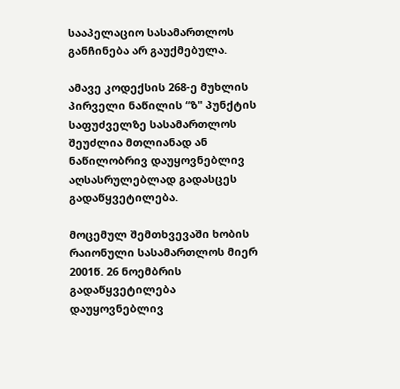სააპელაციო სასამართლოს განჩინება არ გაუქმებულა.

ამავე კოდექსის 268-ე მუხლის პირველი ნაწილის “ზ" პუნქტის საფუძველზე სასამართლოს შეუძლია მთლიანად ან ნაწილობრივ დაუყოვნებლივ აღსასრულებლად გადასცეს გადაწყვეტილება.

მოცემულ შემთხვევაში ხობის რაიონული სასამართლოს მიერ 2001წ. 26 ნოემბრის გადაწყვეტილება დაუყოვნებლივ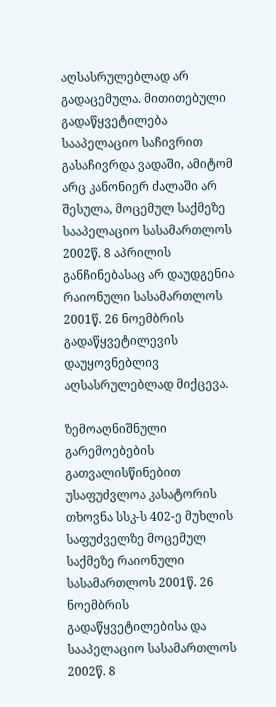აღსასრულებლად არ გადაცემულა. მითითებული გადაწყვეტილება სააპელაციო საჩივრით გასაჩივრდა ვადაში, ამიტომ არც კანონიერ ძალაში არ შესულა, მოცემულ საქმეზე სააპელაციო სასამართლოს 2002წ. 8 აპრილის განჩინებასაც არ დაუდგენია რაიონული სასამართლოს 2001წ. 26 ნოემბრის გადაწყვეტილევის დაუყოვნებლივ აღსასრულებლად მიქცევა.

ზემოაღნიშნული გარემოებების გათვალისწინებით უსაფუძვლოა კასატორის თხოვნა სსკ-ს 402-ე მუხლის საფუძველზე მოცემულ საქმეზე რაიონული სასამართლოს 2001წ. 26 ნოემბრის გადაწყვეტილებისა და სააპელაციო სასამართლოს 2002წ. 8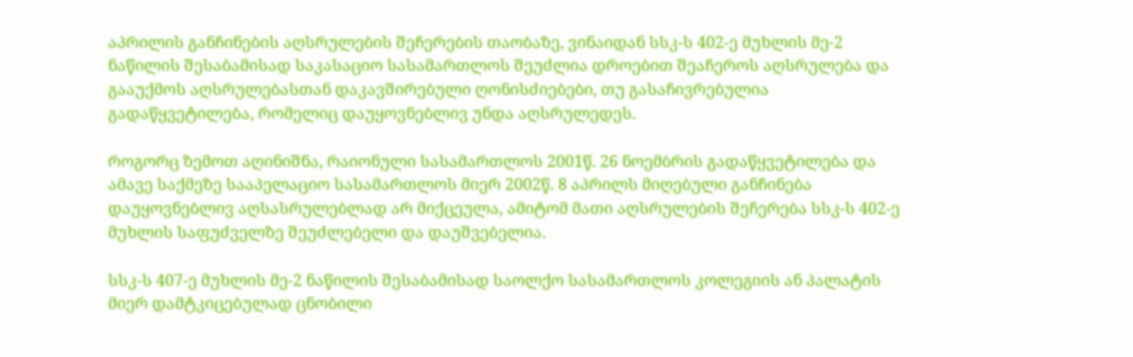აპრილის განჩინების აღსრულების შეჩერების თაობაზე, ვინაიდან სსკ-ს 402-ე მუხლის მე-2 ნაწილის შესაბამისად საკასაციო სასამართლოს შეუძლია დროებით შეაჩეროს აღსრულება და გააუქმოს აღსრულებასთან დაკავშირებული ღონისძიებები, თუ გასაჩივრებულია გადაწყვეტილება, რომელიც დაუყოვნებლივ უნდა აღსრულედეს.

როგორც ზემოთ აღინიშნა, რაიონული სასამართლოს 2001წ. 26 ნოემბრის გადაწყვეტილება და ამავე საქმეზე სააპელაციო სასამართლოს მიერ 2002წ. 8 აპრილს მიღებული განჩინება დაუყოვნებლივ აღსასრულებლად არ მიქცეულა, ამიტომ მათი აღსრულების შეჩერება სსკ-ს 402-ე მუხლის საფუძველზე შეუძლებელი და დაუშვებელია.

სსკ-ს 407-ე მუხლის მე-2 ნაწილის შესაბამისად საოლქო სასამართლოს კოლეგიის ან პალატის მიერ დამტკიცებულად ცნობილი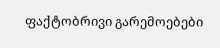ფაქტობრივი გარემოებები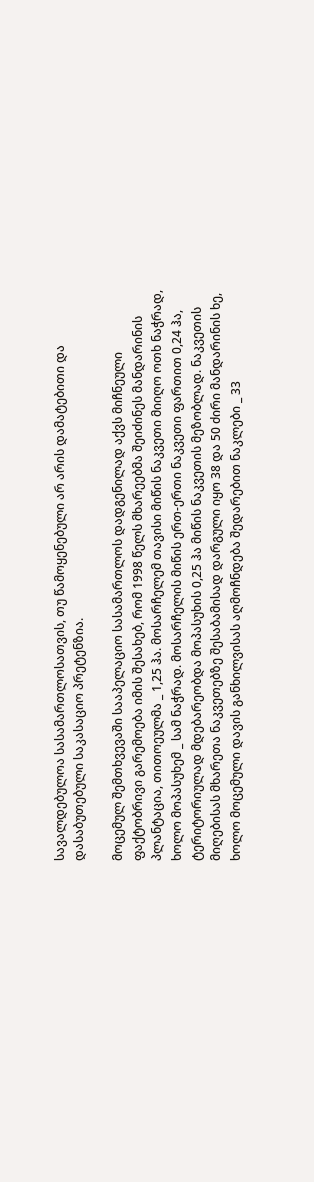სავალდებულოა სასამართლოსათვის, თუ წამოყენებული არ არის დამატებითი და დასაბუთებული საკასაციო პრეტენზია.

მოცემულ შემთხვევაში სააპელაციო სასამართლოს დადგენილად აქვს მიჩნეული ფაქტობრივი გარემოება იმის შესახებ, რომ 1998 წელს მხარეებმა შეიძინეს მანდარინის პლანტაცია, თითოეულმა _ 1,25 ჰა. მოსარჩელემ თავისი მიწის ნაკვეთი მიიღო ოთხ ნაჭრად, ხოლო მოპასუხემ _ სამ ნაჭრად. მოსარჩელის მიწის ერთ-ერთი ნაკვეთი ფართით 0,24 ჰა, ტერიტორიულად მდებარეობდა მოპასუხის 0,25 ჰა მიწის ნაკვეთის მეზობლად. ნაკვეთის მიღებისას მხარეთა ნაკვეთებზე შესაბამისად დარგული იყო 38 და 50 ძირი მანდარინის ხე, ხოლო მოცემული დავის განხილვისას აღმოჩნდება შედარებით ნაკლები _ 33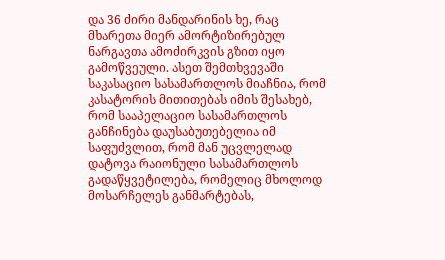და 36 ძირი მანდარინის ხე, რაც მხარეთა მიერ ამორტიზირებულ ნარგავთა ამოძირკვის გზით იყო გამოწვეული. ასეთ შემთხვევაში საკასაციო სასამართლოს მიაჩნია, რომ კასატორის მითითებას იმის შესახებ, რომ სააპელაციო სასამართლოს განჩინება დაუსაბუთებელია იმ საფუძვლით, რომ მან უცვლელად დატოვა რაიონული სასამართლოს გადაწყვეტილება, რომელიც მხოლოდ მოსარჩელეს განმარტებას,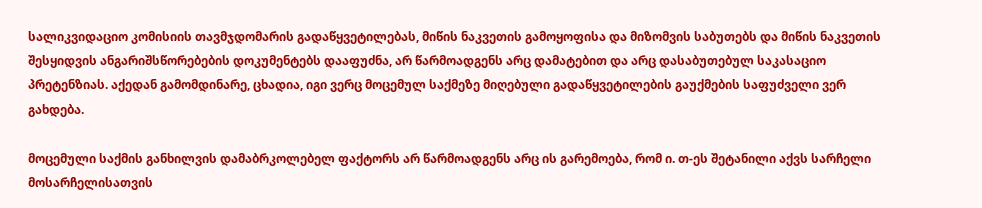სალიკვიდაციო კომისიის თავმჯდომარის გადაწყვეტილებას, მიწის ნაკვეთის გამოყოფისა და მიზომვის საბუთებს და მიწის ნაკვეთის შესყიდვის ანგარიშსწორებების დოკუმენტებს დააფუძნა, არ წარმოადგენს არც დამატებით და არც დასაბუთებულ საკასაციო პრეტენზიას. აქედან გამომდინარე, ცხადია, იგი ვერც მოცემულ საქმეზე მიღებული გადაწყვეტილების გაუქმების საფუძველი ვერ გახდება.

მოცემული საქმის განხილვის დამაბრკოლებელ ფაქტორს არ წარმოადგენს არც ის გარემოება, რომ ი. თ-ეს შეტანილი აქვს სარჩელი მოსარჩელისათვის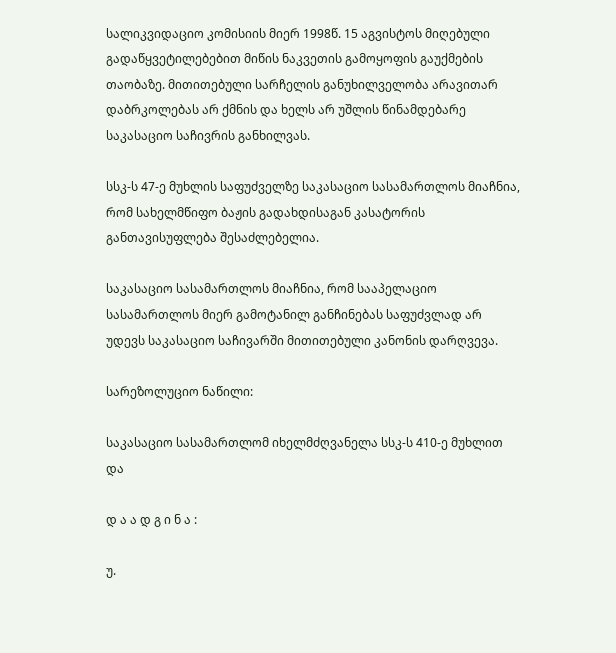სალიკვიდაციო კომისიის მიერ 1998წ. 15 აგვისტოს მიღებული გადაწყვეტილებებით მიწის ნაკვეთის გამოყოფის გაუქმების თაობაზე. მითითებული სარჩელის განუხილველობა არავითარ დაბრკოლებას არ ქმნის და ხელს არ უშლის წინამდებარე საკასაციო საჩივრის განხილვას.

სსკ-ს 47-ე მუხლის საფუძველზე საკასაციო სასამართლოს მიაჩნია, რომ სახელმწიფო ბაჟის გადახდისაგან კასატორის განთავისუფლება შესაძლებელია.

საკასაციო სასამართლოს მიაჩნია, რომ სააპელაციო სასამართლოს მიერ გამოტანილ განჩინებას საფუძვლად არ უდევს საკასაციო საჩივარში მითითებული კანონის დარღვევა.

სარეზოლუციო ნაწილი:

საკასაციო სასამართლომ იხელმძღვანელა სსკ-ს 410-ე მუხლით და

დ ა ა დ გ ი ნ ა :

უ.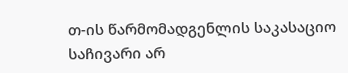თ-ის წარმომადგენლის საკასაციო საჩივარი არ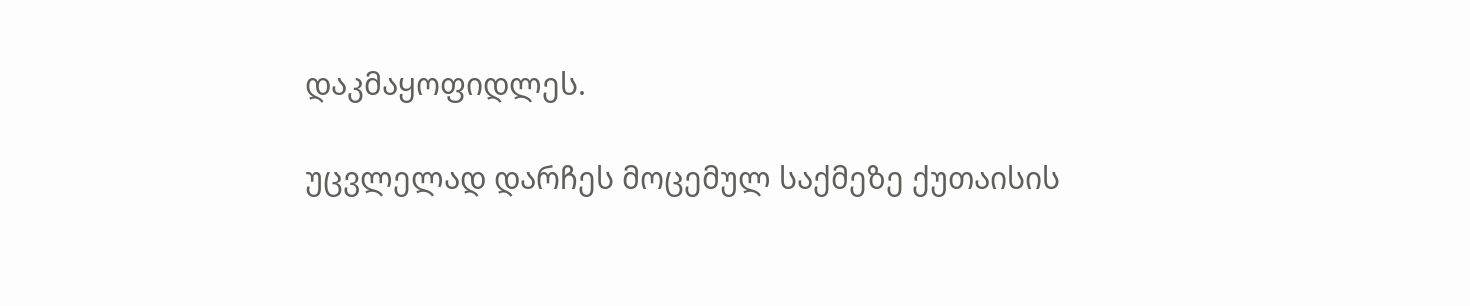დაკმაყოფიდლეს.

უცვლელად დარჩეს მოცემულ საქმეზე ქუთაისის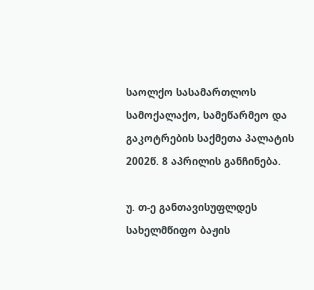საოლქო სასამართლოს სამოქალაქო, სამეწარმეო და გაკოტრების საქმეთა პალატის 2002წ. 8 აპრილის განჩინება.

უ. თ-ე განთავისუფლდეს სახელმწიფო ბაჟის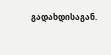გადახდისაგან.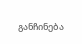განჩინება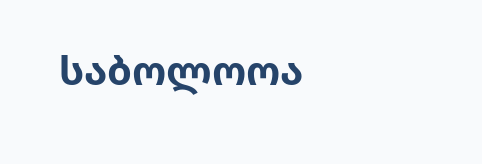საბოლოოა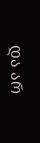და არ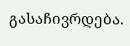გასაჩივრდება.